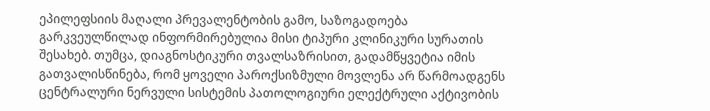ეპილეფსიის მაღალი პრევალენტობის გამო, საზოგადოება გარკვეულწილად ინფორმირებულია მისი ტიპური კლინიკური სურათის შესახებ. თუმცა, დიაგნოსტიკური თვალსაზრისით, გადამწყვეტია იმის გათვალისწინება, რომ ყოველი პაროქსიზმული მოვლენა არ წარმოადგენს ცენტრალური ნერვული სისტემის პათოლოგიური ელექტრული აქტივობის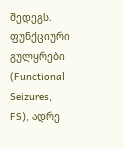შედეგს.
ფუნქციური გულყრები (Functional Seizures, FS), ადრე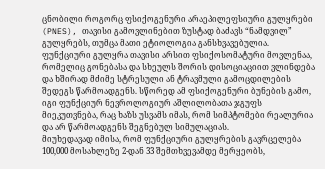ცნობილი როგორც ფსიქოგენური არაეპილეფსიური გულყრები (PNES), თავისი გამოვლინებით ზუსტად ბაძავს “ნამდვილ” გულყრებს, თუმცა მათი ეტიოლოგია განსხვავებულია. ფუნქციური გულყრა თავისი არსით ფსიქოსომატური მოვლენაა, რომელიც გონებასა და სხეულს შორის დისოციაციით ვლინდება და ხშირად მძიმე სტრესული ან ტრავმული გამოცდილების შედეგს წარმოადგენს. სწორედ ამ ფსიქოგენური ბუნების გამო, იგი ფუნქციურ ნევროლოგიურ აშლილობათა ჯგუფს მიეკუთვნება, რაც ხაზს უსვამს იმას, რომ სიმპტომები რეალურია და არ წარმოადგენს შეგნებულ სიმულაციას.
მიუხედავად იმისა, რომ ფუნქციური გულყრების გავრცელება 100,000 მოსახლეზე 2-დან 33 შემთხვევამდე მერყეობს,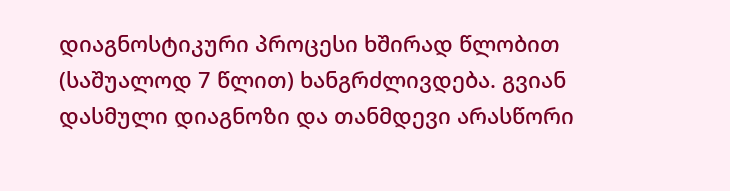დიაგნოსტიკური პროცესი ხშირად წლობით (საშუალოდ 7 წლით) ხანგრძლივდება. გვიან დასმული დიაგნოზი და თანმდევი არასწორი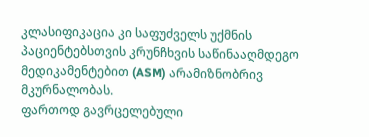კლასიფიკაცია კი საფუძველს უქმნის პაციენტებსთვის კრუნჩხვის საწინააღმდეგო მედიკამენტებით (ASM) არამიზნობრივ მკურნალობას.
ფართოდ გავრცელებული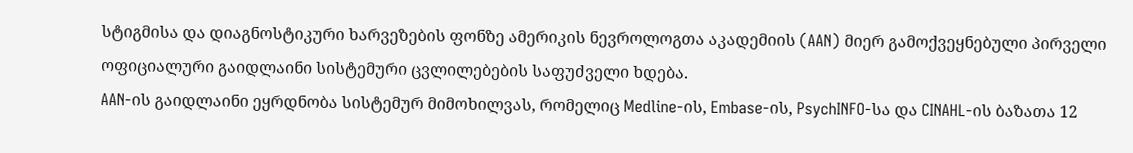სტიგმისა და დიაგნოსტიკური ხარვეზების ფონზე ამერიკის ნევროლოგთა აკადემიის (AAN) მიერ გამოქვეყნებული პირველი ოფიციალური გაიდლაინი სისტემური ცვლილებების საფუძველი ხდება.
AAN-ის გაიდლაინი ეყრდნობა სისტემურ მიმოხილვას, რომელიც Medline-ის, Embase-ის, PsychINFO-სა და CINAHL-ის ბაზათა 12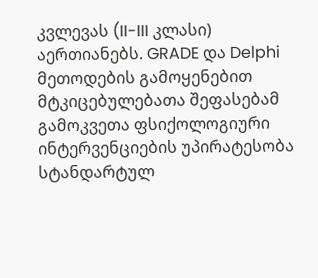კვლევას (II-III კლასი) აერთიანებს. GRADE და Delphi მეთოდების გამოყენებით მტკიცებულებათა შეფასებამ გამოკვეთა ფსიქოლოგიური ინტერვენციების უპირატესობა სტანდარტულ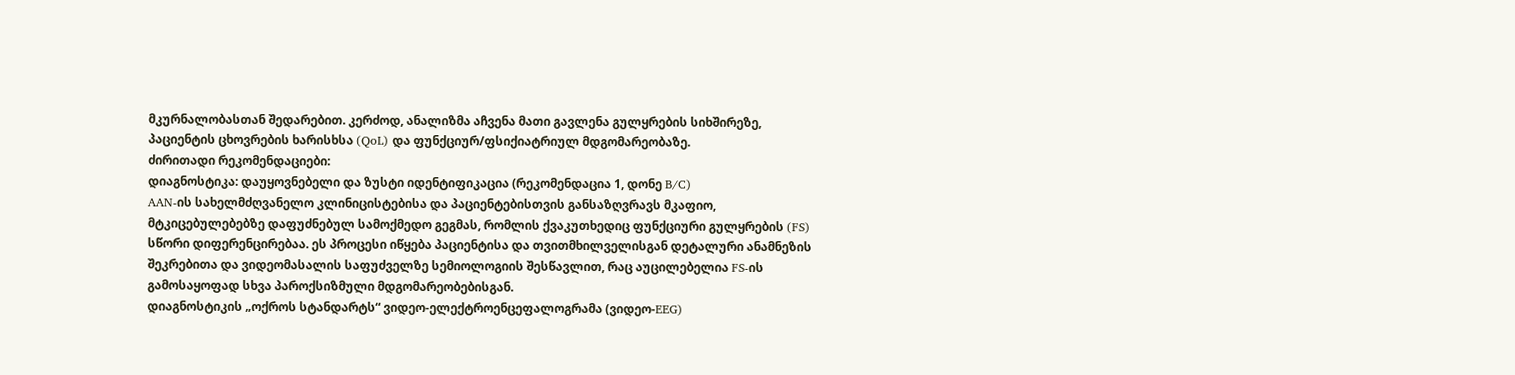მკურნალობასთან შედარებით. კერძოდ, ანალიზმა აჩვენა მათი გავლენა გულყრების სიხშირეზე, პაციენტის ცხოვრების ხარისხსა (QoL) და ფუნქციურ/ფსიქიატრიულ მდგომარეობაზე.
ძირითადი რეკომენდაციები:
დიაგნოსტიკა: დაუყოვნებელი და ზუსტი იდენტიფიკაცია (რეკომენდაცია 1, დონე B/C)
AAN-ის სახელმძღვანელო კლინიცისტებისა და პაციენტებისთვის განსაზღვრავს მკაფიო, მტკიცებულებებზე დაფუძნებულ სამოქმედო გეგმას, რომლის ქვაკუთხედიც ფუნქციური გულყრების (FS) სწორი დიფერენცირებაა. ეს პროცესი იწყება პაციენტისა და თვითმხილველისგან დეტალური ანამნეზის შეკრებითა და ვიდეომასალის საფუძველზე სემიოლოგიის შესწავლით, რაც აუცილებელია FS-ის გამოსაყოფად სხვა პაროქსიზმული მდგომარეობებისგან.
დიაგნოსტიკის „ოქროს სტანდარტს“ ვიდეო-ელექტროენცეფალოგრამა (ვიდეო-EEG)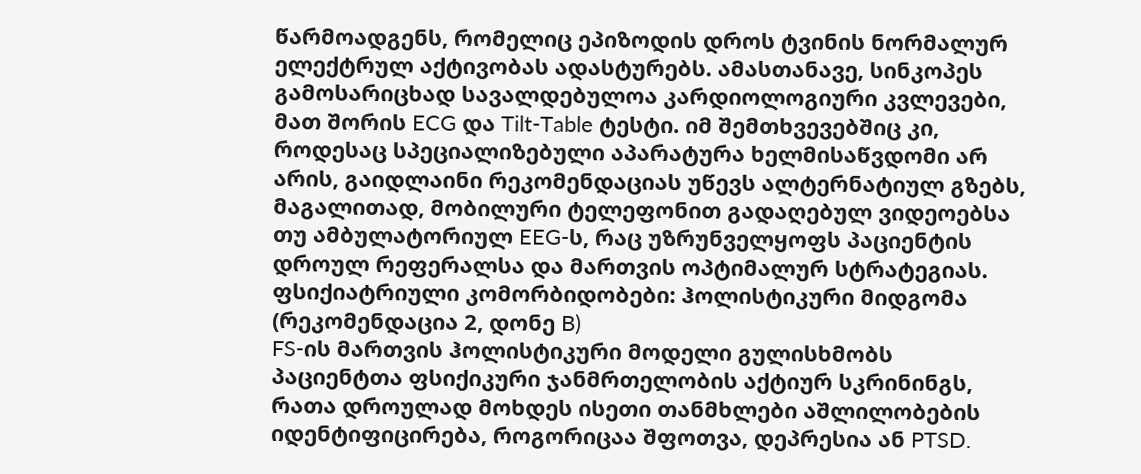წარმოადგენს, რომელიც ეპიზოდის დროს ტვინის ნორმალურ ელექტრულ აქტივობას ადასტურებს. ამასთანავე, სინკოპეს გამოსარიცხად სავალდებულოა კარდიოლოგიური კვლევები, მათ შორის ECG და Tilt-Table ტესტი. იმ შემთხვევებშიც კი, როდესაც სპეციალიზებული აპარატურა ხელმისაწვდომი არ არის, გაიდლაინი რეკომენდაციას უწევს ალტერნატიულ გზებს, მაგალითად, მობილური ტელეფონით გადაღებულ ვიდეოებსა თუ ამბულატორიულ EEG-ს, რაც უზრუნველყოფს პაციენტის დროულ რეფერალსა და მართვის ოპტიმალურ სტრატეგიას.
ფსიქიატრიული კომორბიდობები: ჰოლისტიკური მიდგომა (რეკომენდაცია 2, დონე B)
FS-ის მართვის ჰოლისტიკური მოდელი გულისხმობს პაციენტთა ფსიქიკური ჯანმრთელობის აქტიურ სკრინინგს, რათა დროულად მოხდეს ისეთი თანმხლები აშლილობების იდენტიფიცირება, როგორიცაა შფოთვა, დეპრესია ან PTSD.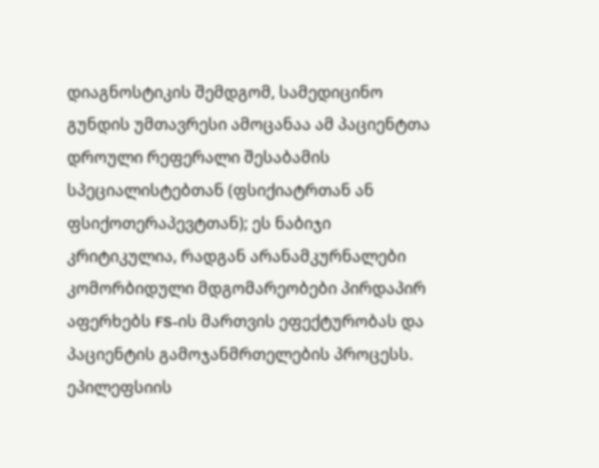დიაგნოსტიკის შემდგომ, სამედიცინო გუნდის უმთავრესი ამოცანაა ამ პაციენტთა დროული რეფერალი შესაბამის სპეციალისტებთან (ფსიქიატრთან ან ფსიქოთერაპევტთან); ეს ნაბიჯი კრიტიკულია, რადგან არანამკურნალები კომორბიდული მდგომარეობები პირდაპირ აფერხებს FS-ის მართვის ეფექტურობას და პაციენტის გამოჯანმრთელების პროცესს.
ეპილეფსიის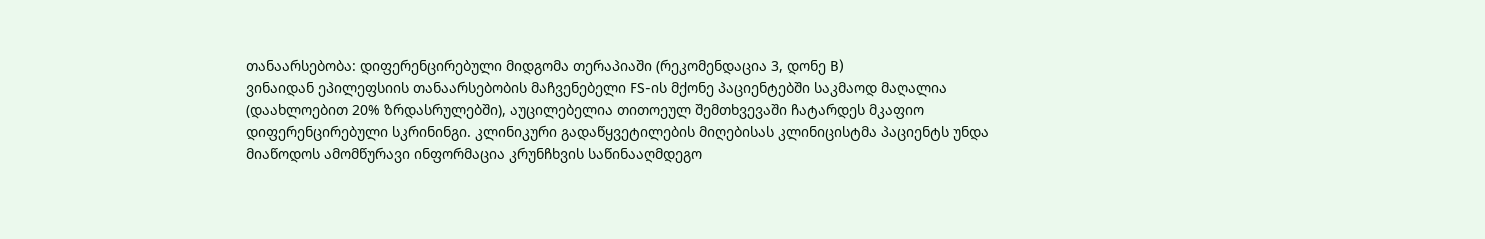თანაარსებობა: დიფერენცირებული მიდგომა თერაპიაში (რეკომენდაცია 3, დონე B)
ვინაიდან ეპილეფსიის თანაარსებობის მაჩვენებელი FS-ის მქონე პაციენტებში საკმაოდ მაღალია (დაახლოებით 20% ზრდასრულებში), აუცილებელია თითოეულ შემთხვევაში ჩატარდეს მკაფიო დიფერენცირებული სკრინინგი. კლინიკური გადაწყვეტილების მიღებისას კლინიცისტმა პაციენტს უნდა მიაწოდოს ამომწურავი ინფორმაცია კრუნჩხვის საწინააღმდეგო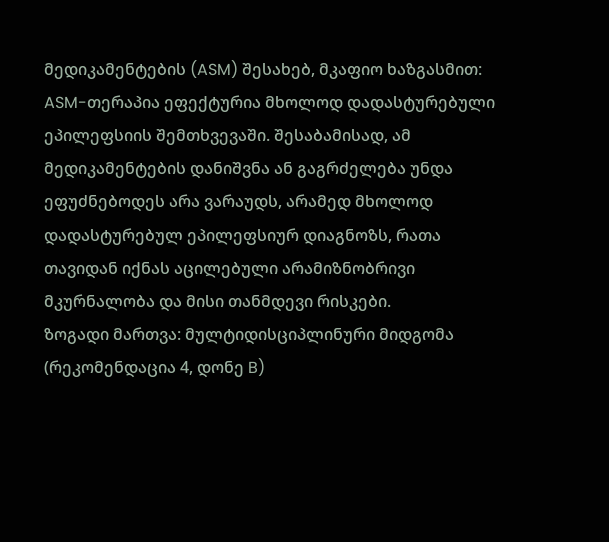მედიკამენტების (ASM) შესახებ, მკაფიო ხაზგასმით: ASM-თერაპია ეფექტურია მხოლოდ დადასტურებული ეპილეფსიის შემთხვევაში. შესაბამისად, ამ მედიკამენტების დანიშვნა ან გაგრძელება უნდა ეფუძნებოდეს არა ვარაუდს, არამედ მხოლოდ დადასტურებულ ეპილეფსიურ დიაგნოზს, რათა თავიდან იქნას აცილებული არამიზნობრივი მკურნალობა და მისი თანმდევი რისკები.
ზოგადი მართვა: მულტიდისციპლინური მიდგომა (რეკომენდაცია 4, დონე B)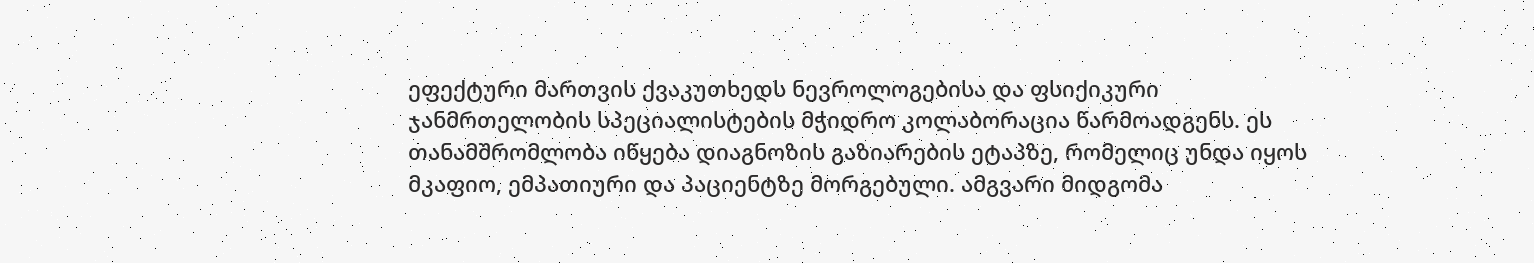ეფექტური მართვის ქვაკუთხედს ნევროლოგებისა და ფსიქიკური ჯანმრთელობის სპეციალისტების მჭიდრო კოლაბორაცია წარმოადგენს. ეს თანამშრომლობა იწყება დიაგნოზის გაზიარების ეტაპზე, რომელიც უნდა იყოს მკაფიო, ემპათიური და პაციენტზე მორგებული. ამგვარი მიდგომა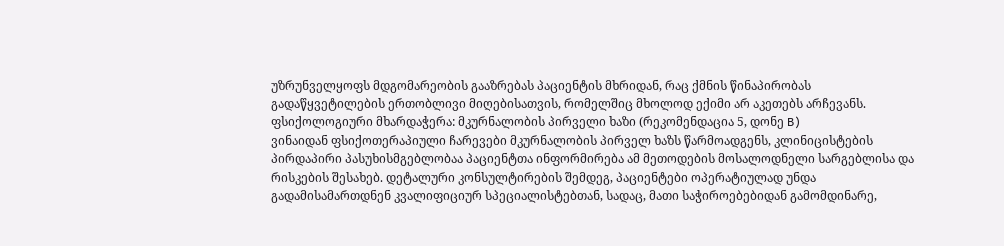უზრუნველყოფს მდგომარეობის გააზრებას პაციენტის მხრიდან, რაც ქმნის წინაპირობას გადაწყვეტილების ერთობლივი მიღებისათვის, რომელშიც მხოლოდ ექიმი არ აკეთებს არჩევანს.
ფსიქოლოგიური მხარდაჭერა: მკურნალობის პირველი ხაზი (რეკომენდაცია 5, დონე B)
ვინაიდან ფსიქოთერაპიული ჩარევები მკურნალობის პირველ ხაზს წარმოადგენს, კლინიცისტების პირდაპირი პასუხისმგებლობაა პაციენტთა ინფორმირება ამ მეთოდების მოსალოდნელი სარგებლისა და რისკების შესახებ. დეტალური კონსულტირების შემდეგ, პაციენტები ოპერატიულად უნდა გადამისამართდნენ კვალიფიციურ სპეციალისტებთან, სადაც, მათი საჭიროებებიდან გამომდინარე,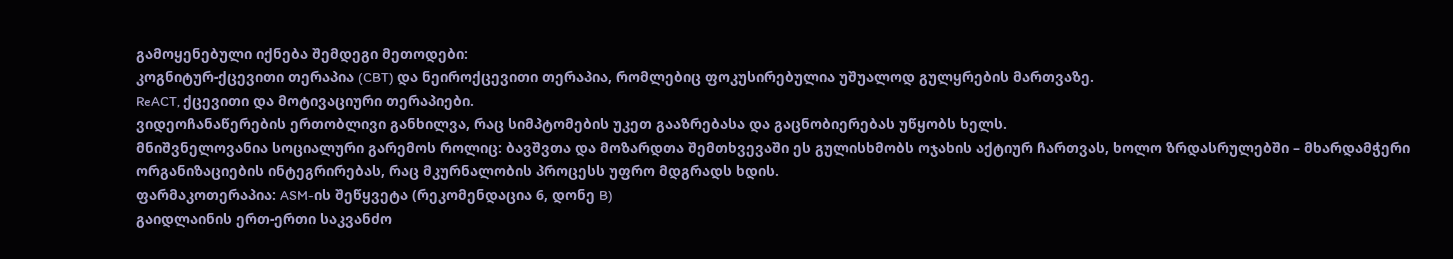გამოყენებული იქნება შემდეგი მეთოდები:
კოგნიტურ-ქცევითი თერაპია (CBT) და ნეიროქცევითი თერაპია, რომლებიც ფოკუსირებულია უშუალოდ გულყრების მართვაზე.
ReACT, ქცევითი და მოტივაციური თერაპიები.
ვიდეოჩანაწერების ერთობლივი განხილვა, რაც სიმპტომების უკეთ გააზრებასა და გაცნობიერებას უწყობს ხელს.
მნიშვნელოვანია სოციალური გარემოს როლიც: ბავშვთა და მოზარდთა შემთხვევაში ეს გულისხმობს ოჯახის აქტიურ ჩართვას, ხოლო ზრდასრულებში – მხარდამჭერი ორგანიზაციების ინტეგრირებას, რაც მკურნალობის პროცესს უფრო მდგრადს ხდის.
ფარმაკოთერაპია: ASM-ის შეწყვეტა (რეკომენდაცია 6, დონე B)
გაიდლაინის ერთ-ერთი საკვანძო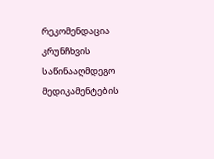რეკომენდაცია კრუნჩხვის საწინააღმდეგო მედიკამენტების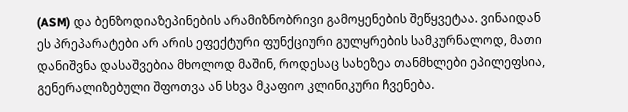(ASM) და ბენზოდიაზეპინების არამიზნობრივი გამოყენების შეწყვეტაა. ვინაიდან ეს პრეპარატები არ არის ეფექტური ფუნქციური გულყრების სამკურნალოდ, მათი დანიშვნა დასაშვებია მხოლოდ მაშინ, როდესაც სახეზეა თანმხლები ეპილეფსია, გენერალიზებული შფოთვა ან სხვა მკაფიო კლინიკური ჩვენება.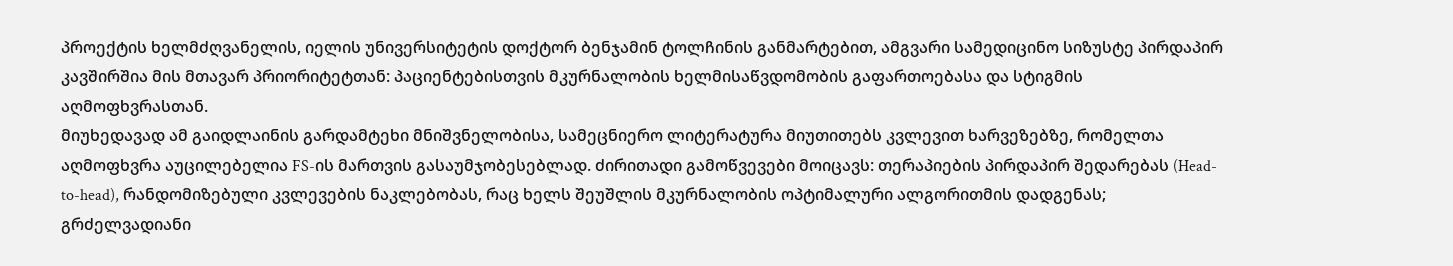პროექტის ხელმძღვანელის, იელის უნივერსიტეტის დოქტორ ბენჯამინ ტოლჩინის განმარტებით, ამგვარი სამედიცინო სიზუსტე პირდაპირ კავშირშია მის მთავარ პრიორიტეტთან: პაციენტებისთვის მკურნალობის ხელმისაწვდომობის გაფართოებასა და სტიგმის აღმოფხვრასთან.
მიუხედავად ამ გაიდლაინის გარდამტეხი მნიშვნელობისა, სამეცნიერო ლიტერატურა მიუთითებს კვლევით ხარვეზებზე, რომელთა აღმოფხვრა აუცილებელია FS-ის მართვის გასაუმჯობესებლად. ძირითადი გამოწვევები მოიცავს: თერაპიების პირდაპირ შედარებას (Head-to-head), რანდომიზებული კვლევების ნაკლებობას, რაც ხელს შეუშლის მკურნალობის ოპტიმალური ალგორითმის დადგენას; გრძელვადიანი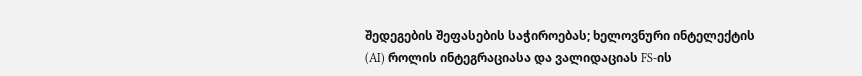შედეგების შეფასების საჭიროებას; ხელოვნური ინტელექტის (AI) როლის ინტეგრაციასა და ვალიდაციას FS-ის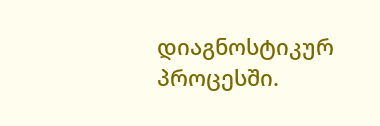დიაგნოსტიკურ პროცესში.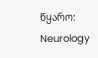წყარო: Neurology